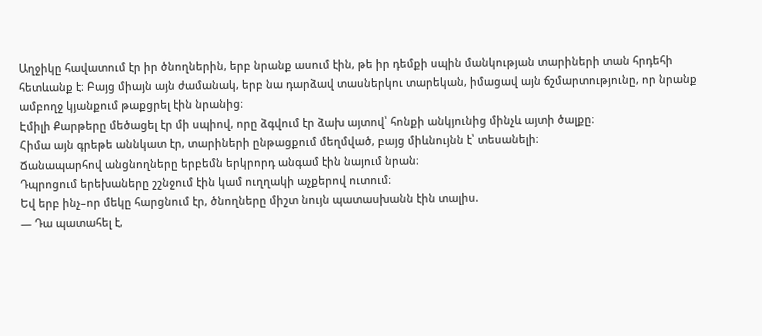Աղջիկը հավատում էր իր ծնողներին, երբ նրանք ասում էին, թե իր դեմքի սպին մանկության տարիների տան հրդեհի հետևանք է։ Բայց միայն այն ժամանակ, երբ նա դարձավ տասներկու տարեկան, իմացավ այն ճշմարտությունը, որ նրանք ամբողջ կյանքում թաքցրել էին նրանից։
Էմիլի Քարթերը մեծացել էր մի սպիով, որը ձգվում էր ձախ այտով՝ հոնքի անկյունից մինչև այտի ծալքը։
Հիմա այն գրեթե աննկատ էր, տարիների ընթացքում մեղմված, բայց միևնույնն է՝ տեսանելի։
Ճանապարհով անցնողները երբեմն երկրորդ անգամ էին նայում նրան։
Դպրոցում երեխաները շշնջում էին կամ ուղղակի աչքերով ուտում։
Եվ երբ ինչ–որ մեկը հարցնում էր, ծնողները միշտ նույն պատասխանն էին տալիս.
— Դա պատահել է,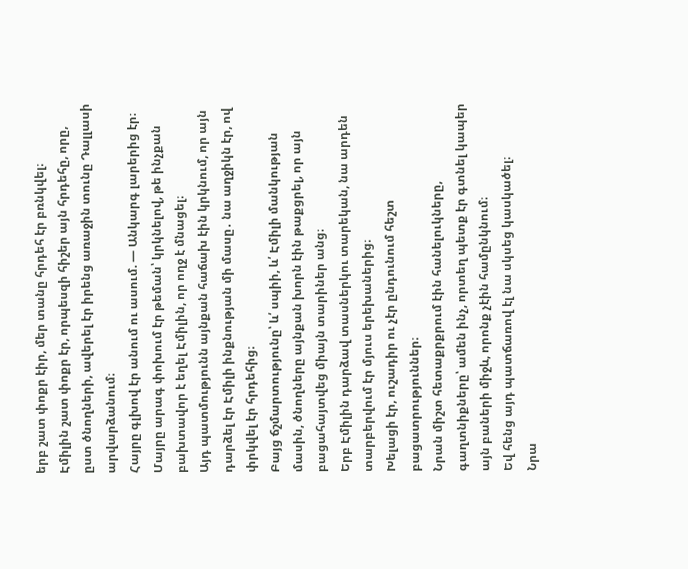երբ շատ փոքր էիր, մեր տանը հրդեհ էր բռնկվել։
Էմիլին շատ փոքր էր, որպեսզի հիշեր այն հրդեհը, որը, ըստ ծնողների, ավերել էր իրենց առաջին տունը Դալլասի արվարձանում։
Հայրը գլխով էր անում ու ասում. — Անկարգ լարերից էր։
Մայրը արագ փոխում էր թեման՝ կրկնելով, թե ինչքան բախտավոր է եղել Էմիլին, որ ողջ է մնացել։
Այդ պատմությունն այնքան հաճախ էին կրկնում, որ այն դարձել էր Էմիլի ինքնության մի մասը․ նա աղջիկն էր, ով փրկվել էր հրդեհից։
Բայց ճշմարտությունը՝ և՛ սպիի, և՛ Էմիլի մանկության մասին, ծնողները այնքան խորն էին թաքցրել, որ այն բացահայտվեց միայն տարիներ անց։
Երբ Էմիլին դարձավ տասներկու տարեկան, նա արդեն տարբերվում էր մյուս երեխաներից։
Խելացի էր, ուշադիր ու չէր ընդունում հեշտ բացատրություններ։
Նրան միշտ հետաքրքրում էին հանելուկները, գաղտնիքները՝ ամեն ինչ, որտեղ պետք էր գտնել կապեր այն բաների միջև, որոնք չէին համընկնում։
Եվ հենց այդ պատճառով էլ նա սկսեց կասկածել։
Նրա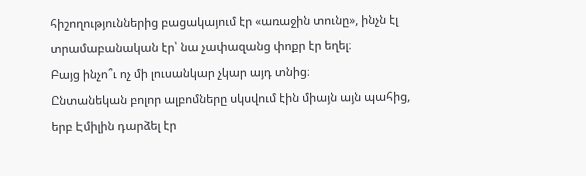հիշողություններից բացակայում էր «առաջին տունը», ինչն էլ տրամաբանական էր՝ նա չափազանց փոքր էր եղել։
Բայց ինչո՞ւ ոչ մի լուսանկար չկար այդ տնից։
Ընտանեկան բոլոր ալբոմները սկսվում էին միայն այն պահից, երբ Էմիլին դարձել էր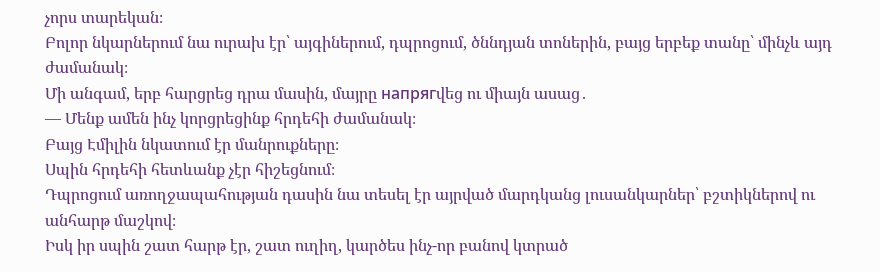չորս տարեկան։
Բոլոր նկարներում նա ուրախ էր՝ այգիներում, դպրոցում, ծննդյան տոներին, բայց երբեք տանը՝ մինչև այդ ժամանակ։
Մի անգամ, երբ հարցրեց դրա մասին, մայրը напрягվեց ու միայն ասաց․
— Մենք ամեն ինչ կորցրեցինք հրդեհի ժամանակ։
Բայց Էմիլին նկատում էր մանրուքները։
Սպին հրդեհի հետևանք չէր հիշեցնում։
Դպրոցում առողջապահության դասին նա տեսել էր այրված մարդկանց լուսանկարներ՝ բշտիկներով ու անհարթ մաշկով։
Իսկ իր սպին շատ հարթ էր, շատ ուղիղ, կարծես ինչ-որ բանով կտրած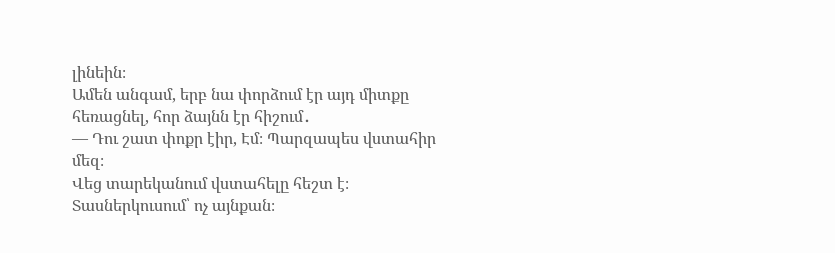լինեին։
Ամեն անգամ, երբ նա փորձում էր այդ միտքը հեռացնել, հոր ձայնն էր հիշում․
— Դու շատ փոքր էիր, Էմ։ Պարզապես վստահիր մեզ։
Վեց տարեկանում վստահելը հեշտ է։
Տասներկուսում՝ ոչ այնքան։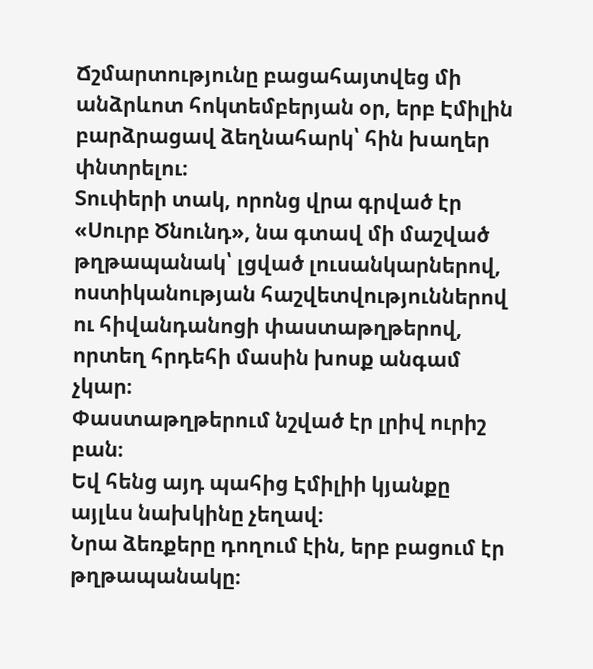Ճշմարտությունը բացահայտվեց մի անձրևոտ հոկտեմբերյան օր, երբ Էմիլին բարձրացավ ձեղնահարկ՝ հին խաղեր փնտրելու։
Տուփերի տակ, որոնց վրա գրված էր «Սուրբ Ծնունդ», նա գտավ մի մաշված թղթապանակ՝ լցված լուսանկարներով, ոստիկանության հաշվետվություններով ու հիվանդանոցի փաստաթղթերով, որտեղ հրդեհի մասին խոսք անգամ չկար։
Փաստաթղթերում նշված էր լրիվ ուրիշ բան։
Եվ հենց այդ պահից Էմիլիի կյանքը այլևս նախկինը չեղավ։
Նրա ձեռքերը դողում էին, երբ բացում էր թղթապանակը։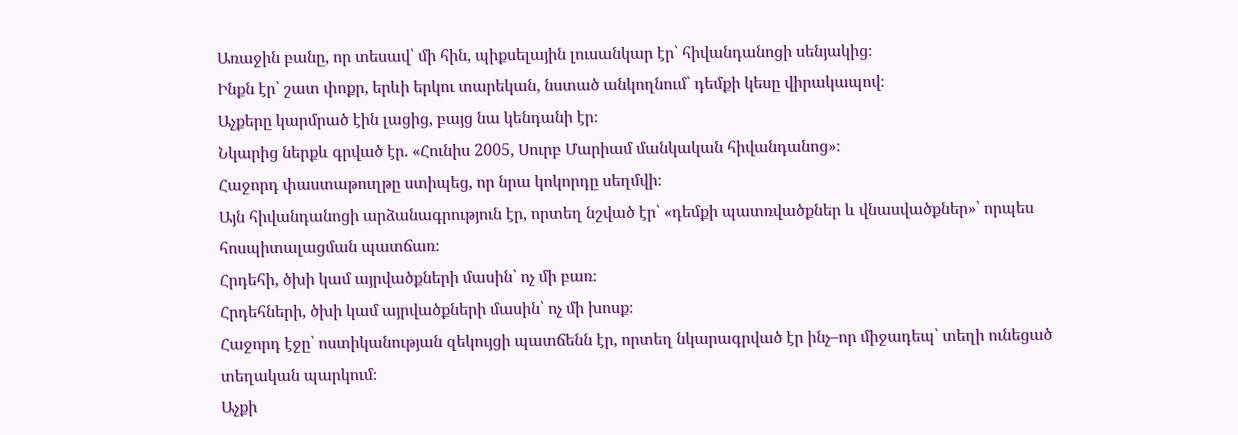Առաջին բանը, որ տեսավ՝ մի հին, պիքսելային լուսանկար էր՝ հիվանդանոցի սենյակից։
Ինքն էր՝ շատ փոքր, երևի երկու տարեկան, նստած անկողնում՝ դեմքի կեսը վիրակապով։
Աչքերը կարմրած էին լացից, բայց նա կենդանի էր։
Նկարից ներքև գրված էր. «Հունիս 2005, Սուրբ Մարիամ մանկական հիվանդանոց»։
Հաջորդ փաստաթուղթը ստիպեց, որ նրա կոկորդը սեղմվի։
Այն հիվանդանոցի արձանագրություն էր, որտեղ նշված էր՝ «դեմքի պատռվածքներ և վնասվածքներ»՝ որպես հոսպիտալացման պատճառ։
Հրդեհի, ծխի կամ այրվածքների մասին՝ ոչ մի բառ։
Հրդեհների, ծխի կամ այրվածքների մասին՝ ոչ մի խոսք։
Հաջորդ էջը՝ ոստիկանության զեկույցի պատճենն էր, որտեղ նկարագրված էր ինչ–որ միջադեպ՝ տեղի ունեցած տեղական պարկում։
Աչքի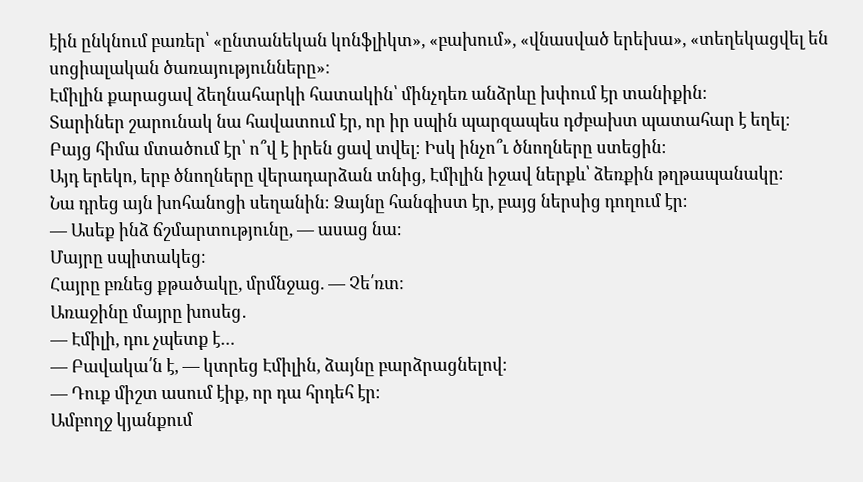էին ընկնում բառեր՝ «ընտանեկան կոնֆլիկտ», «բախում», «վնասված երեխա», «տեղեկացվել են սոցիալական ծառայությունները»։
Էմիլին քարացավ ձեղնահարկի հատակին՝ մինչդեռ անձրևը խփում էր տանիքին։
Տարիներ շարունակ նա հավատում էր, որ իր սպին պարզապես դժբախտ պատահար է եղել։
Բայց հիմա մտածում էր՝ ո՞վ է իրեն ցավ տվել։ Իսկ ինչո՞ւ ծնողները ստեցին։
Այդ երեկո, երբ ծնողները վերադարձան տնից, Էմիլին իջավ ներքև՝ ձեռքին թղթապանակը։
Նա դրեց այն խոհանոցի սեղանին։ Ձայնը հանգիստ էր, բայց ներսից դողում էր։
— Ասեք ինձ ճշմարտությունը, — ասաց նա։
Մայրը սպիտակեց։
Հայրը բռնեց քթածակը, մրմնջաց. — Չե՛ռտ։
Առաջինը մայրը խոսեց․
— Էմիլի, դու չպետք է…
— Բավակա՛ն է, — կտրեց Էմիլին, ձայնը բարձրացնելով։
— Դուք միշտ ասում էիք, որ դա հրդեհ էր։
Ամբողջ կյանքում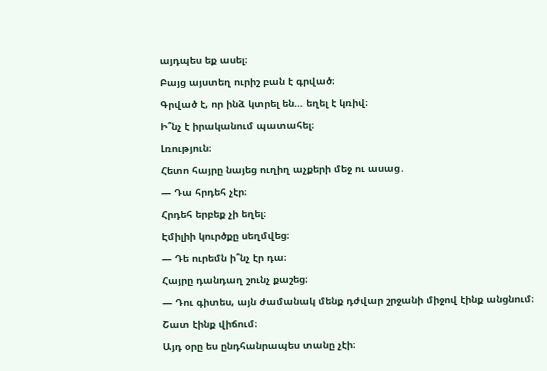այդպես եք ասել։
Բայց այստեղ ուրիշ բան է գրված։
Գրված է, որ ինձ կտրել են… եղել է կռիվ։
Ի՞նչ է իրականում պատահել։
Լռություն։
Հետո հայրը նայեց ուղիղ աչքերի մեջ ու ասաց․
— Դա հրդեհ չէր։
Հրդեհ երբեք չի եղել։
Էմիլիի կուրծքը սեղմվեց։
— Դե ուրեմն ի՞նչ էր դա։
Հայրը դանդաղ շունչ քաշեց։
— Դու գիտես, այն ժամանակ մենք դժվար շրջանի միջով էինք անցնում։
Շատ էինք վիճում։
Այդ օրը ես ընդհանրապես տանը չէի։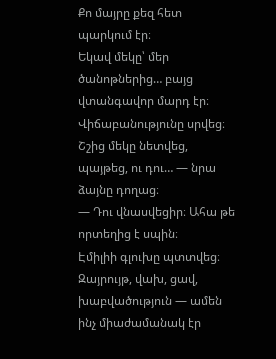Քո մայրը քեզ հետ պարկում էր։
Եկավ մեկը՝ մեր ծանոթներից… բայց վտանգավոր մարդ էր։
Վիճաբանությունը սրվեց։
Շշից մեկը նետվեց, պայթեց, ու դու… — նրա ձայնը դողաց։
— Դու վնասվեցիր։ Ահա թե որտեղից է սպին։
Էմիլիի գլուխը պտտվեց։
Զայրույթ, վախ, ցավ, խաբվածություն — ամեն ինչ միաժամանակ էր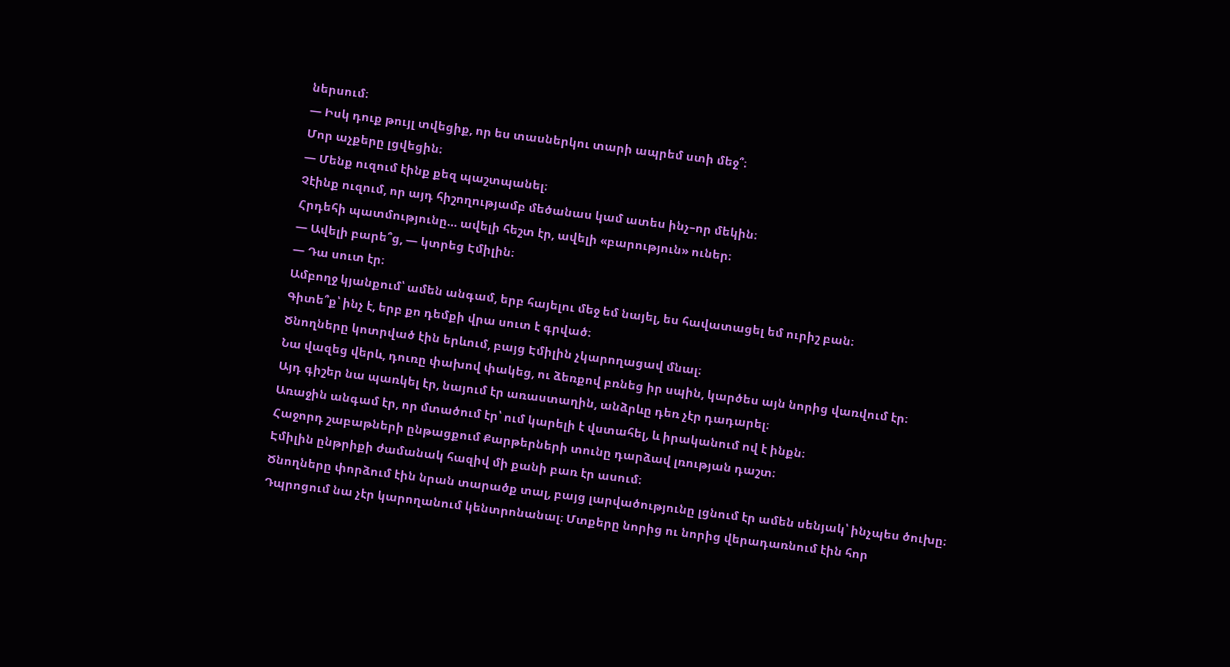ներսում։
— Իսկ դուք թույլ տվեցիք, որ ես տասներկու տարի ապրեմ ստի մեջ՞։
Մոր աչքերը լցվեցին։
— Մենք ուզում էինք քեզ պաշտպանել։
Չէինք ուզում, որ այդ հիշողությամբ մեծանաս կամ ատես ինչ–որ մեկին։
Հրդեհի պատմությունը… ավելի հեշտ էր, ավելի «բարություն» ուներ։
— Ավելի բարե՞ց, — կտրեց Էմիլին։
— Դա սուտ էր։
Ամբողջ կյանքում՝ ամեն անգամ, երբ հայելու մեջ եմ նայել, ես հավատացել եմ ուրիշ բան։
Գիտե՞ք՝ ինչ է, երբ քո դեմքի վրա սուտ է գրված։
Ծնողները կոտրված էին երևում, բայց Էմիլին չկարողացավ մնալ։
Նա վազեց վերև, դուռը փախով փակեց, ու ձեռքով բռնեց իր սպին, կարծես այն նորից վառվում էր։
Այդ գիշեր նա պառկել էր, նայում էր առաստաղին, անձրևը դեռ չէր դադարել։
Առաջին անգամ էր, որ մտածում էր՝ ում կարելի է վստահել, և իրականում ով է ինքն։
Հաջորդ շաբաթների ընթացքում Քարթերների տունը դարձավ լռության դաշտ։
Էմիլին ընթրիքի ժամանակ հազիվ մի քանի բառ էր ասում։
Ծնողները փորձում էին նրան տարածք տալ, բայց լարվածությունը լցնում էր ամեն սենյակ՝ ինչպես ծուխը։
Դպրոցում նա չէր կարողանում կենտրոնանալ։ Մտքերը նորից ու նորից վերադառնում էին հոր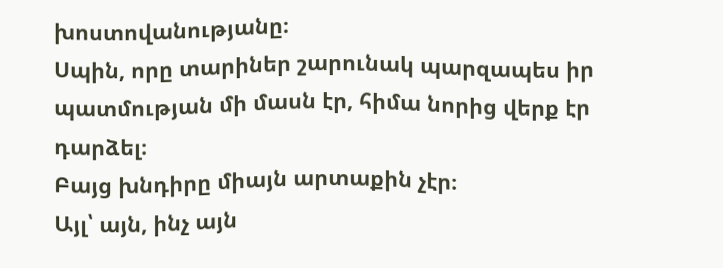խոստովանությանը։
Սպին, որը տարիներ շարունակ պարզապես իր պատմության մի մասն էր, հիմա նորից վերք էր դարձել։
Բայց խնդիրը միայն արտաքին չէր։
Այլ՝ այն, ինչ այն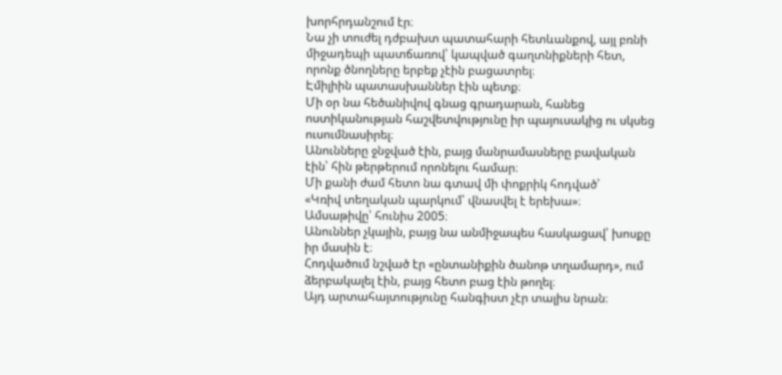խորհրդանշում էր։
Նա չի տուժել դժբախտ պատահարի հետևանքով, այլ բռնի միջադեպի պատճառով՝ կապված գաղտնիքների հետ, որոնք ծնողները երբեք չէին բացատրել։
Էմիլիին պատասխաններ էին պետք։
Մի օր նա հեծանիվով գնաց գրադարան, հանեց ոստիկանության հաշվետվությունը իր պայուսակից ու սկսեց ուսումնասիրել։
Անունները ջնջված էին, բայց մանրամասները բավական էին՝ հին թերթերում որոնելու համար։
Մի քանի ժամ հետո նա գտավ մի փոքրիկ հոդված՝
«Կռիվ տեղական պարկում՝ վնասվել է երեխա»։
Ամսաթիվը՝ հունիս 2005։
Անուններ չկային, բայց նա անմիջապես հասկացավ՝ խոսքը իր մասին է։
Հոդվածում նշված էր «ընտանիքին ծանոթ տղամարդ», ում ձերբակալել էին, բայց հետո բաց էին թողել։
Այդ արտահայտությունը հանգիստ չէր տալիս նրան։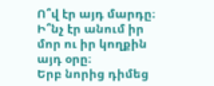Ո՞վ էր այդ մարդը։ Ի՞նչ էր անում իր մոր ու իր կողքին այդ օրը։
Երբ նորից դիմեց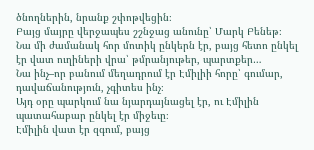ծնողներին, նրանք շփոթվեցին։
Բայց մայրը վերջապես շշնջաց անունը՝ Մարկ Բենեթ։
Նա մի ժամանակ հոր մոտիկ ընկերն էր, բայց հետո ընկել էր վատ ուղիների վրա՝ թմրանյութեր, պարտքեր…
Նա ինչ–որ բանում մեղադրում էր Էմիլիի հորը՝ գումար, դավաճանություն, չգիտես ինչ։
Այդ օրը պարկում նա նյարդայնացել էր, ու Էմիլին պատահաբար ընկել էր միջեւը։
Էմիլին վատ էր զգում, բայց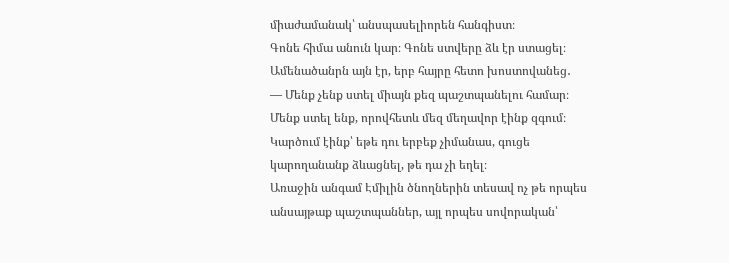միաժամանակ՝ անսպասելիորեն հանգիստ։
Գոնե հիմա անուն կար։ Գոնե ստվերը ձև էր ստացել։
Ամենածանրն այն էր, երբ հայրը հետո խոստովանեց․
— Մենք չենք ստել միայն քեզ պաշտպանելու համար։
Մենք ստել ենք, որովհետև մեզ մեղավոր էինք զգում։
Կարծում էինք՝ եթե դու երբեք չիմանաս, գուցե կարողանանք ձևացնել, թե դա չի եղել։
Առաջին անգամ Էմիլին ծնողներին տեսավ ոչ թե որպես անսայթաք պաշտպաններ, այլ որպես սովորական՝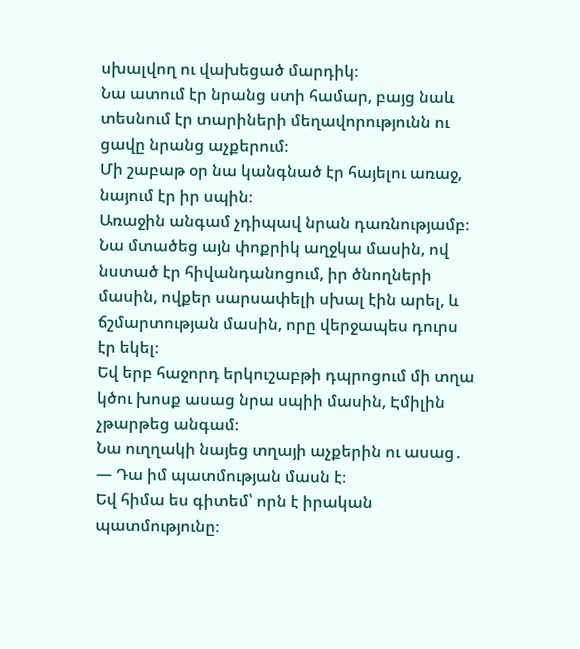սխալվող ու վախեցած մարդիկ։
Նա ատում էր նրանց ստի համար, բայց նաև տեսնում էր տարիների մեղավորությունն ու ցավը նրանց աչքերում։
Մի շաբաթ օր նա կանգնած էր հայելու առաջ, նայում էր իր սպին։
Առաջին անգամ չդիպավ նրան դառնությամբ։
Նա մտածեց այն փոքրիկ աղջկա մասին, ով նստած էր հիվանդանոցում, իր ծնողների մասին, ովքեր սարսափելի սխալ էին արել, և ճշմարտության մասին, որը վերջապես դուրս էր եկել։
Եվ երբ հաջորդ երկուշաբթի դպրոցում մի տղա կծու խոսք ասաց նրա սպիի մասին, Էմիլին չթարթեց անգամ։
Նա ուղղակի նայեց տղայի աչքերին ու ասաց․
— Դա իմ պատմության մասն է։
Եվ հիմա ես գիտեմ՝ որն է իրական պատմությունը։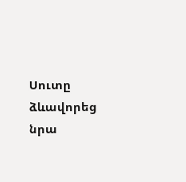Սուտը ձևավորեց նրա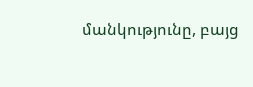մանկությունը, բայց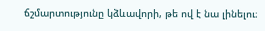ճշմարտությունը կձևավորի, թե ով է նա լինելու։